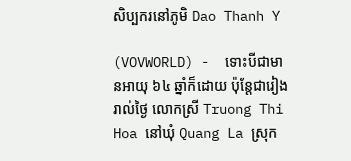សិប្បករនៅភូមិ Dao Thanh Y

(VOVWORLD) -  ទោះបីជាមានអាយុ ៦៤ ឆ្នាំក៏ដោយ ប៉ុន្តែជារៀងរាល់ថ្ងៃ លោកស្រី Truong Thi Hoa នៅឃុំ Quang La ស្រុក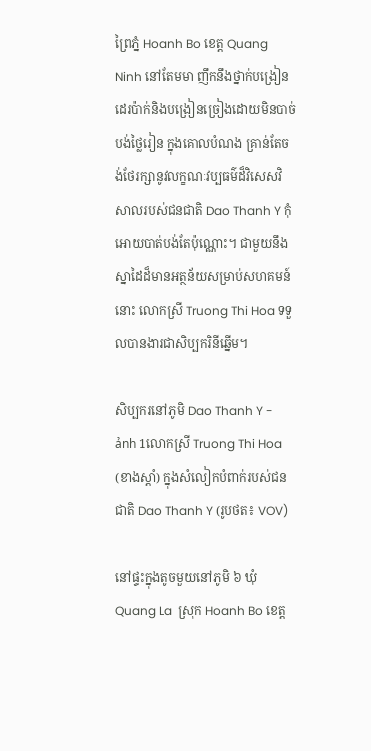ព្រៃភ្នំ Hoanh Bo ខេត្ត Quang Ninh នៅតែមមា ញឹកនឹងថ្នាក់បង្រៀនដេរប៉ាក់និងបង្រៀនច្រៀងដោយមិនបាច់បង់ថ្លៃរៀន ក្នុងគោលបំណង គ្រាន់តែចង់ថែរក្សានូវលក្ខណៈវប្បធម៌ដ៏វិសេសវិសាលរបស់ជនជាតិ Dao Thanh Y កុំអោយបាត់បង់តែប៉ុណ្ណោះ។ ជាមួយនឹងស្នាដៃដ៏មានអត្ថន័យសម្រាប់សហគមន៍នោះ លោកស្រី Truong Thi Hoa ទទួលបានងារជាសិប្បករិនីឆ្នើម។

សិប្បករនៅភូមិ Dao Thanh Y - ảnh 1លោកស្រី Truong Thi Hoa  (ខាងស្តាំ) ក្នុងសំលៀកបំពាក់របស់ជនជាតិ Dao Thanh Y (រូបថត៖ VOV)

នៅផ្ទះក្នុងតូចមួយនៅភូមិ ៦ ឃុំ Quang La  ស្រុក Hoanh Bo ខេត្ត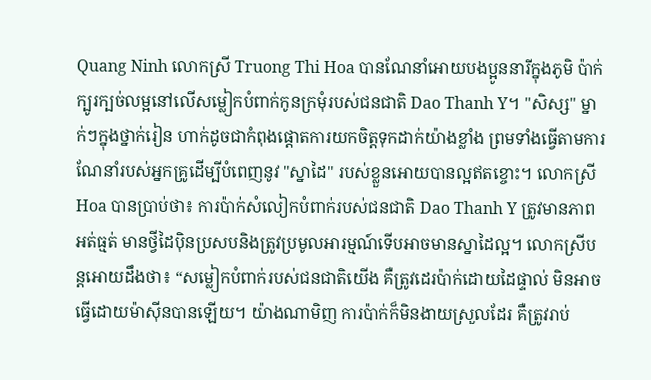Quang Ninh លោកស្រី Truong Thi Hoa បានណែនាំអោយបងប្អូននារីក្នុងភូមិ ប៉ាក់ក្បូរក្បច់លម្អនៅលើសម្លៀកបំពាក់កូនក្រមុំរបស់ជនជាតិ Dao Thanh Y។ "សិស្ស" ម្នាក់ៗក្នុងថ្នាក់រៀន ហាក់ដូចជាកំពុងផ្តោតការយកចិត្តទុកដាក់យ៉ាងខ្លាំង ព្រមទាំងធ្វើតាមការណែនាំរបស់អ្នកគ្រូដើម្បីបំពេញនូវ "ស្នាដៃ" របស់ខ្លួនអោយបានល្អឥតខ្ចោះ។ លោកស្រី Hoa បានប្រាប់ថា៖ ការប៉ាក់សំលៀកបំពាក់របស់ជនជាតិ Dao Thanh Y ត្រូវមានភាពអត់ធ្មត់ មានថ្វីដៃប៉ិនប្រសបនិងត្រូវប្រមូលអារម្មណ៍ទើបអាចមានស្នាដៃល្អ។ លោកស្រីបន្តអោយដឹងថា៖ “សម្លៀកបំពាក់របស់ជនជាតិយើង គឺត្រូវដេរប៉ាក់ដោយដៃផ្ទាល់ មិនអាចធ្វើដោយម៉ាស៊ីនបានឡើយ។ យ៉ាងណាមិញ ការប៉ាក់ក៏មិនងាយស្រួលដែរ គឺត្រូវរាប់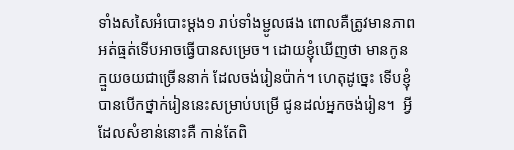ទាំងសសៃអំបោះម្តង១ រាប់ទាំងម្ជូលផង ពោលគឺត្រូវមានភាពអត់ធ្មត់ទើបអាចធ្វើបានសម្រេច។ ដោយខ្ញុំឃើញថា មានកូនក្មួយឲយជាច្រើននាក់ ដែលចង់រៀនប៉ាក់។ ហេតុដូច្នេះ ទើបខ្ញុំបានបើកថ្នាក់រៀននេះសម្រាប់បម្រើ ជូនដល់អ្នកចង់រៀន។  អ្វីដែលសំខាន់នោះគឺ កាន់តែពិ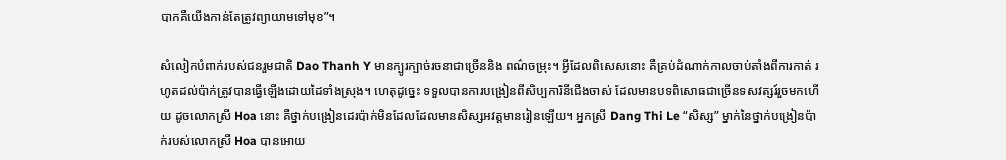បាកគឺយើងកាន់តែត្រូវព្យាយាមទៅមុខ”។

សំលៀកបំពាក់របស់ជនរួមជាតិ Dao Thanh Y មានក្បូរក្បាច់រចនាជាច្រើននិង ពណ៌ចម្រុះ។ អ្វីដែលពិសេសនោះ គឺគ្រប់ដំណាក់កាលចាប់តាំងពីការកាត់ រហូតដល់ប៉ាក់ត្រូវបានធ្វើឡើងដោយដៃទាំងស្រុង។ ហេតុដូច្នេះ ទទួលបានការបង្រៀនពីសិប្បការិនីជើងចាស់ ដែលមានបទពិសោធជាច្រើនទសវត្សរ៍រួចមកហើយ ដូចលោកស្រី Hoa នោះ គឺថ្នាក់បង្រៀនដេរប៉ាក់មិនដែលដែលមានសិស្សអវត្តមានរៀនឡើយ។ អ្នកស្រី Dang Thi Le “សិស្ស” ម្នាក់នៃថ្នាក់បង្រៀនប៉ាក់របស់លោកស្រី Hoa បានអោយ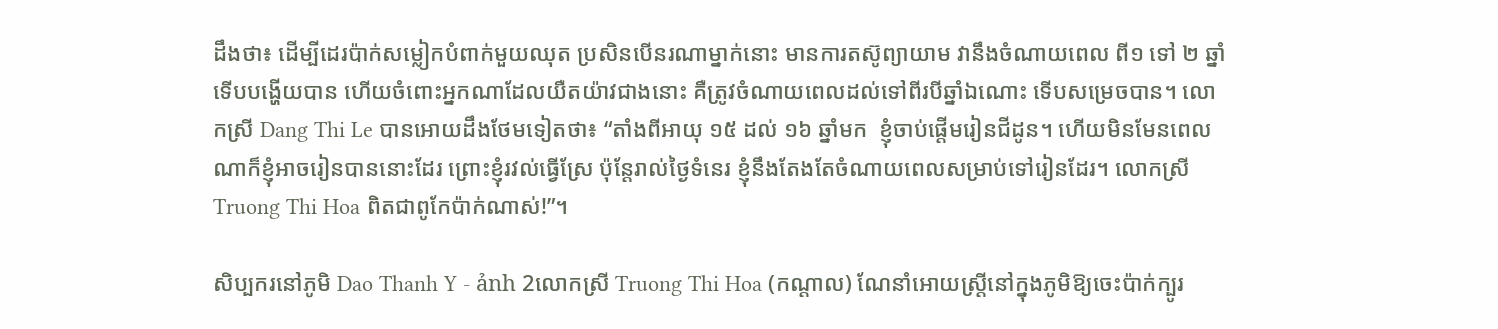ដឹងថា៖ ដើម្បីដេរប៉ាក់សម្លៀកបំពាក់មួយឈុត ប្រសិនបើនរណាម្នាក់នោះ មានការតស៊ូព្យាយាម វានឹងចំណាយពេល ពី១ ទៅ ២ ឆ្នាំទើបបង្ហើយបាន ហើយចំពោះអ្នកណាដែលយឺតយ៉ាវជាងនោះ គឺត្រូវចំណាយពេលដល់ទៅពីរបីឆ្នាំឯណោះ ទើបសម្រេចបាន។ លោកស្រី Dang Thi Le បានអោយដឹងថែមទៀតថា៖ “តាំងពីអាយុ ១៥ ដល់ ១៦ ឆ្នាំមក  ខ្ញុំចាប់ផ្តើមរៀនជីដូន។ ហើយមិនមែនពេលណាក៏ខ្ញុំអាចរៀនបាននោះដែរ ព្រោះខ្ញុំរវល់ធ្វើស្រែ ប៉ុន្តែរាល់ថ្ងៃទំនេរ ខ្ញុំនឹងតែងតែចំណាយពេលសម្រាប់ទៅរៀនដែរ។ លោកស្រី Truong Thi Hoa ពិតជាពូកែប៉ាក់ណាស់!”។

សិប្បករនៅភូមិ Dao Thanh Y - ảnh 2លោកស្រី Truong Thi Hoa (កណ្តាល) ណែនាំអោយស្ត្រីនៅក្នុងភូមិឱ្យចេះប៉ាក់ក្បូរ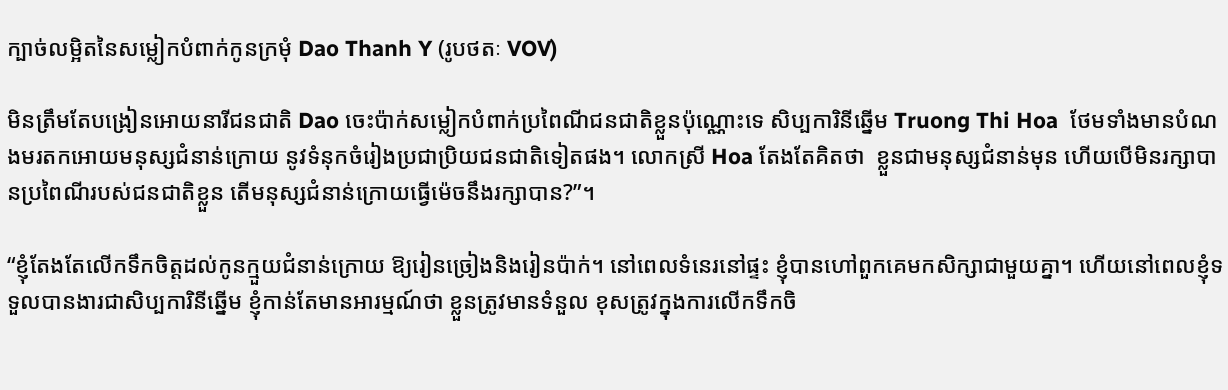ក្បាច់លម្អិតនៃសម្លៀកបំពាក់កូនក្រមុំ Dao Thanh Y (រូបថតៈ VOV)

មិនត្រឹមតែបង្រៀនអោយនារីជនជាតិ Dao ចេះប៉ាក់សម្លៀកបំពាក់ប្រពៃណីជនជាតិខ្លួនប៉ុណ្ណោះទេ សិប្បការិនីឆ្នើម Truong Thi Hoa  ថែមទាំងមានបំណងមរតកអោយមនុស្សជំនាន់ក្រោយ នូវទំនុកចំរៀងប្រជាប្រិយជនជាតិទៀតផង។ លោកស្រី Hoa តែងតែគិតថា  ខ្លួនជាមនុស្សជំនាន់មុន ហើយបើមិនរក្សាបានប្រពៃណីរបស់ជនជាតិខ្លួន តើមនុស្សជំនាន់ក្រោយធ្វើម៉េចនឹងរក្សាបាន?”។

“ខ្ញុំតែងតែលើកទឹកចិត្តដល់កូនក្មួយជំនាន់ក្រោយ ឱ្យរៀនច្រៀងនិងរៀនប៉ាក់។ នៅពេលទំនេរនៅផ្ទះ ខ្ញុំបានហៅពួកគេមកសិក្សាជាមួយគ្នា។ ហើយនៅពេលខ្ញុំទទួលបានងារជាសិប្បការិនីឆ្នើម ខ្ញុំកាន់តែមានអារម្មណ៍ថា ខ្លួនត្រូវមានទំនួល ខុសត្រូវក្នុងការលើកទឹកចិ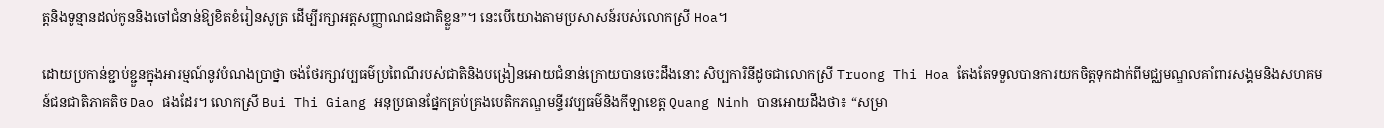ត្តនិងទូន្មានដល់កូននិងចៅជំនាន់ឱ្យខិតខំរៀនសូត្រ ដើម្បីរក្សាអត្តសញ្ញាណជនជាតិខ្លួន”។ នេះបើយោងតាមប្រសាសន៍របស់លោកស្រី Hoa។

ដោយប្រកាន់ខ្ជាប់ខ្ជួនក្នុងអារម្មណ៍នូវបំណងប្រាថ្នា ចង់ថែរក្សាវប្បធម៌ប្រពៃណីរបស់ជាតិនិងបង្រៀនអោយជំនាន់ក្រោយបានចេះដឹងនោះ សិប្បការិនីដូចជាលោកស្រី Truong Thi Hoa តែងតែទទួលបានការយកចិត្តទុកដាក់ពីមជ្ឈមណ្ឌលគាំពារសង្គមនិងសហគមន៍ជនជាតិភាគតិច Dao ផងដែរ។ លោកស្រី Bui Thi Giang អនុប្រធានផ្នែកគ្រប់គ្រងបេតិកភណ្ឌមន្ទីរវប្បធម៌និងកីឡាខេត្ត Quang Ninh បានអោយដឹងថា៖ “សម្រា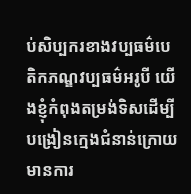ប់សិប្បករខាងវប្បធម៌បេតិកភណ្ឌវប្បធម៌អរូបី យើងខ្ញុំកំពុងតម្រង់ទិសដើម្បីបង្រៀនក្មេងជំនាន់ក្រោយ មានការ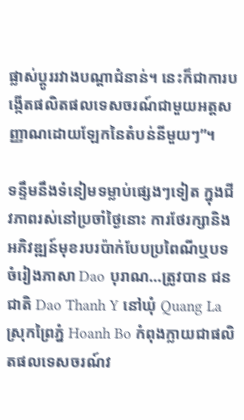ផ្លាស់ប្តូររវាងបណ្តាជំនាន់។ នេះក៏ជាការបង្កើតផលិតផលទេសចរណ៍ជាមួយអត្តសញ្ញាណដោយឡែកនៃតំបន់នីមួយៗ”។

ទន្ទឹមនឹងទំនៀមទម្លាប់ផ្សេងៗទៀត ក្នុងជីវភាពរស់នៅប្រចាំថ្ងៃនោះ ការថែរក្សានិងអភិវឌ្ឍន៍មុខរបរប៉ាក់បែបប្រពៃណីឬបទចំរៀងភាសា Dao បុរាណ…ត្រូវបាន ជនជាតិ Dao Thanh Y នៅឃុំ Quang La ស្រុកព្រៃភ្នំ Hoanh Bo កំពុងក្លាយជាផលិតផលទេសចរណ៍វ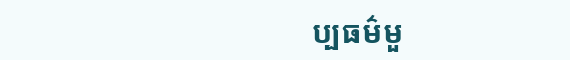ប្បធម៌មួ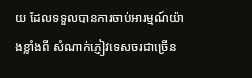យ ដែលទទួលបានការចាប់អារម្មណ៍យ៉ាងខ្លាំងពី សំណាក់ភ្ញៀវទេសចរជាច្រើន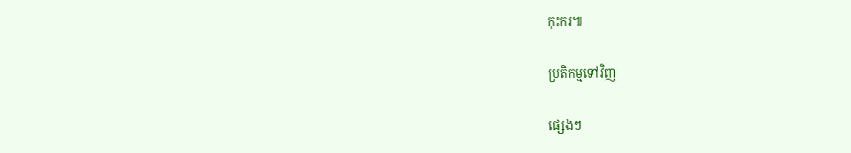កុះករ៕

ប្រតិកម្មទៅវិញ

ផ្សេងៗ